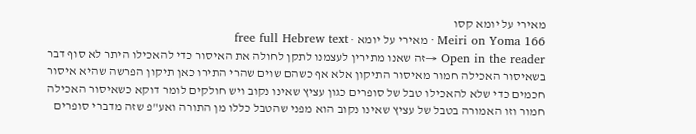מאירי על יומא קסו
Meiri on Yoma 166 · מאירי על יומא · free full Hebrew text
Open in the reader →זה שאנו מתירין לעצמנו לתקן לחולה את האיסור כדי להאכילו היתר לא סוף דבר בשאיסור האכילה חמור מאיסור התיקון אלא אף כשהם שוים שהרי התירו כאן תיקון הפרשה שהיא איסור חכמים כדי שלא להאכילו טבל של סופרים כגון עציץ שאינו נקוב ויש חולקים לומר דוקא כשאיסור האכילה חמור וזו האמורה בטבל של עציץ שאינו נקוב הוא מפני שהטבל כללו מן התורה ואע"פ שזה מדברי סופרים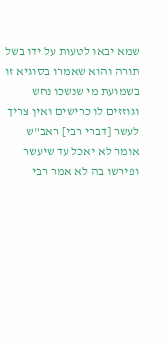שמא יבאו לטעות על ידו בשל תורה והוא שאמרו בסוגיא זו בשמועת מי שנשכו נחש וגוזזים לו כרישים ואין צריך לעשר [דברי רבי] ראב"ש אומר לא יאכל עד שיעשר ופירשו בה לא אמר רבי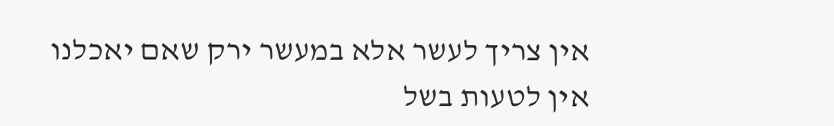אין צריך לעשר אלא במעשר ירק שאם יאכלנו אין לטעות בשל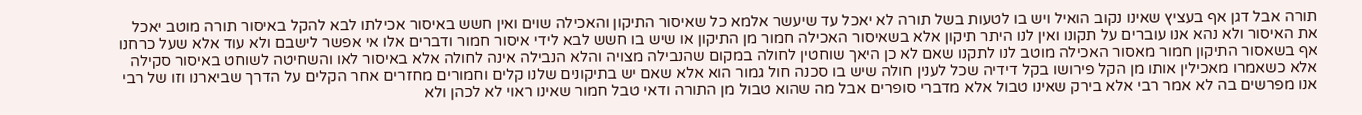תורה אבל דגן אף בעציץ שאינו נקוב הואיל ויש בו לטעות בשל תורה לא יאכל עד שיעשר אלמא כל שאיסור התיקון והאכילה שוים ואין חשש באיסור אכילתו לבא להקל באיסור תורה מוטב יאכל את האיסור ולא נהא אנו עוברים על תקונו ואין לנו היתר תיקון אלא בשאיסור האכילה חמור מן התיקון או שיש בו חשש לבא לידי איסור חמור ודברים אלו אי אפשר לישבם ולא עוד אלא שעל כרחנו אף בשאסור התיקון חמור מאסור האכילה מוטב לנו לתקנו שאם לא כן היאך שוחטין לחולה במקום שהנבילה מצויה והלא הנבילה אינה לחולה אלא באיסור לאו והשחיטה לשוחט באיסור סקילה אלא כשאמרו מאכילין אותו מן הקל פירושו בקל דידיה שכל לענין חולה שיש בו סכנה חול גמור הוא אלא שאם יש בתיקונים שלנו קלים וחמורים מחזרים אחר הקלים על הדרך שביארנו וזו של רבי אנו מפרשים בה לא אמר רבי אלא בירק שאינו טבול אלא מדברי סופרים אבל מה שהוא טבול מן התורה ודאי טבל חמור שאינו ראוי לא לכהן ולא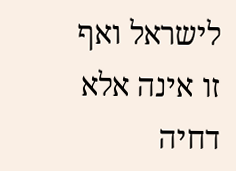לישראל ואף זו אינה אלא דחיה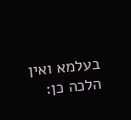בעלמא ואין הלכה כן: